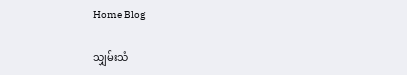Home Blog

သျှမ်းသံ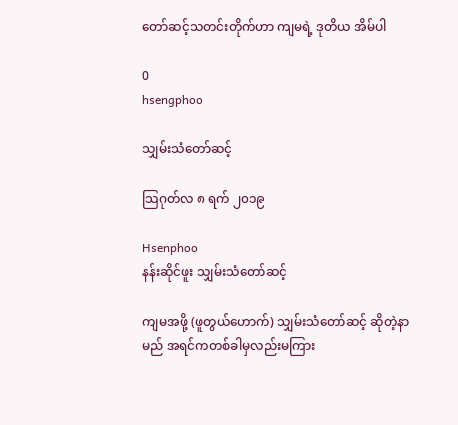တော်ဆင့်သတင်းတိုက်ဟာ ကျမရဲ့ ဒုတိယ အိမ်ပါ

0
hsengphoo

သျှမ်းသံတော်ဆင့်

သြဂုတ်လ ၈ ရက် ၂၀၁၉

Hsenphoo
နန်းဆိုင်ဖူး သျှမ်းသံတော်ဆင့်

ကျမအဖို့ (ဖူတွယ်ဟောက်) သျှမ်းသံတော်ဆင့် ဆိုတဲ့နာမည် အရင်ကတစ်ခါမှလည်းမကြား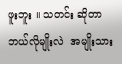ဖူးဘူး ။ သတင်း ဆိုတာ ဘယ်လိုမျိုးလဲ  အမျိုးသား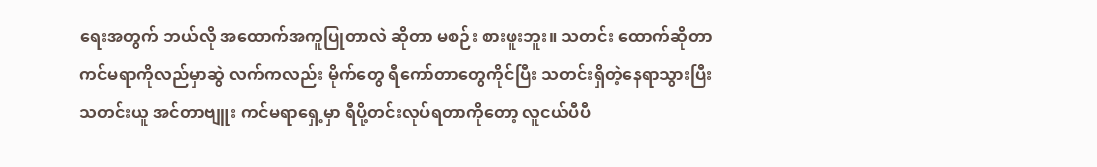ရေးအတွက် ဘယ်လို အထောက်အကူပြုတာလဲ ဆိုတာ မစဉ်း စားဖူးဘူး။ သတင်း ထောက်ဆိုတာ ကင်မရာကိုလည်မှာဆွဲ လက်ကလည်း မိုက်တွေ ရီကော်တာတွေကိုင်ပြီး သတင်းရှိတဲ့နေရာသွားပြီး သတင်းယူ အင်တာဗျူး ကင်မရာရှေ့မှာ ရီပို့တင်းလုပ်ရတာကိုတော့ လူငယ်ပီပီ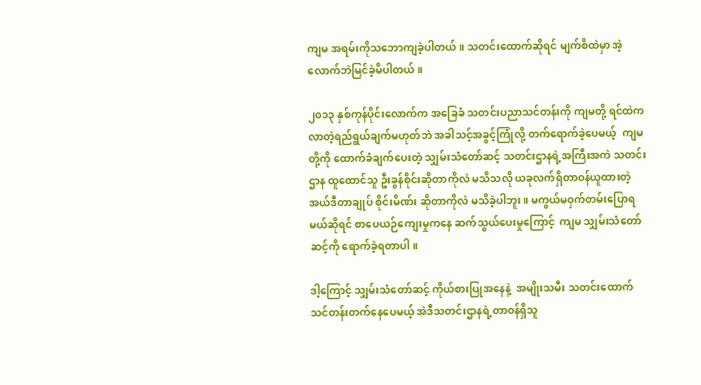ကျမ အရမ်းကိုသဘောကျခဲ့ပါတယ်။ သတင်းထောက်ဆိုရင် မျက်စိထဲမှာ အဲ့လောက်ဘဲမြင်ခဲ့မိပါတယ်။

၂၀၁၃ နှစ်ကုန်ပိုင်းလောက်က အခြေခံ သတင်းပညာသင်တန်းကို ကျမတို့ ရင်ထဲကလာတဲ့ရည်ရွယ်ချက်မဟုတ်ဘဲ အခါသင့်အခွင့်ကြုံလို့ တက်ရောက်ခဲ့ပေမယ့်  ကျမတို့ကို ထောက်ခံချက်ပေးတဲ့ သျှမ်းသံတော်ဆင့် သတင်းဌာနရဲ့အကြီးအကဲ သတင်းဌာန ထူထောင်သူ ဦးခွန်စိုင်းဆိုတာကိုလဲ မသိသလို ယခုလက်ရှိတာဝန်ယူထားတဲ့ အယ်ဒီတာချုပ် စိုင်းမိဏ်း ဆိုတာကိုလဲ မသိခဲ့ပါဘူး။ မကွယ်မဝှက်တမ်းပြောရမယ်ဆိုရင် စာပေယဉ်ကျေးမှုကနေ ဆက်သွယ်ပေးမှုကြောင့်  ကျမ သျှမ်းသံတော်ဆင့်ကို ရောက်ခဲ့ရတာပါ။

ဒါ့ကြောင့် သျှမ်းသံတော်ဆင့် ကိုယ်စားပြုအနေနဲ့  အမျိုးသမီး သတင်းထောက် သင်တန်းတက်နေပေမယ့် အဲဒီသတင်းဌာနရဲ့တာဝန်ရှိသူ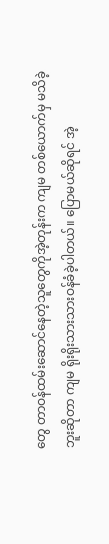တွေ တာဝန်ထမ်းဆောင်နေတဲ့သူတွေကိုအဲ့တုန်းက ကျမ တစ်ယောက်မှ မသိခဲ့ဘူးဆိုတာ ကျမ ရိုးရိုးသားသားဝန်ခံခဲ့ပါတယ်။ ပြောမယ်ဆိုရင် အဲ့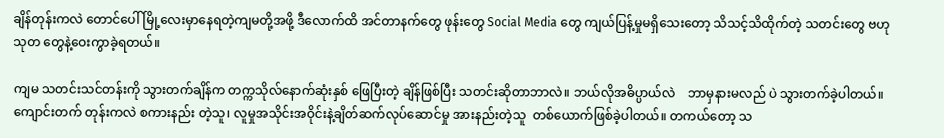ချိန်တုန်းကလဲ တောင်ပေါ်မြို့လေးမှာနေရတဲ့ကျမတို့အဖို့ ဒီလောက်ထိ အင်တာနက်တွေ ဖုန်းတွေ Social Media တွေ ကျယ်ပြန့်မှုမရှိသေးတော့ သိသင့်သိထိုက်တဲ့ သတင်းတွေ ဗဟုသုတ တွေနဲ့ဝေးကွာခဲ့ရတယ်။

ကျမ သတင်းသင်တန်းကို သွားတက်ချိန်က တက္ကသိုလ်နောက်ဆုံးနှစ် ဖြေပြီးတဲ့ ချိန်ဖြစ်ပြီး သတင်းဆိုတာဘာလဲ။ ဘယ်လိုအဓိပ္ပာယ်လဲ    ဘာမှနားမလည် ပဲ သွားတက်ခဲ့ပါတယ်။ ကျောင်းတက် တုန်းကလဲ စကားနည်း တဲ့သူ၊ လူမှုအသိုင်းအဝိုင်းနဲ့ချိတ်ဆက်လုပ်ဆောင်မှု အားနည်းတဲ့သူ  တစ်ယောက်ဖြစ်ခဲ့ပါတယ်။ တကယ်တော့ သ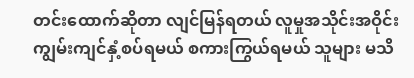တင်းထောက်ဆိုတာ လျင်မြန်ရတယ် လူမှုအသိုင်းအဝိုင်း ကျွမ်းကျင်နှံ့စပ်ရမယ် စကားကြွယ်ရမယ် သူများ မသိ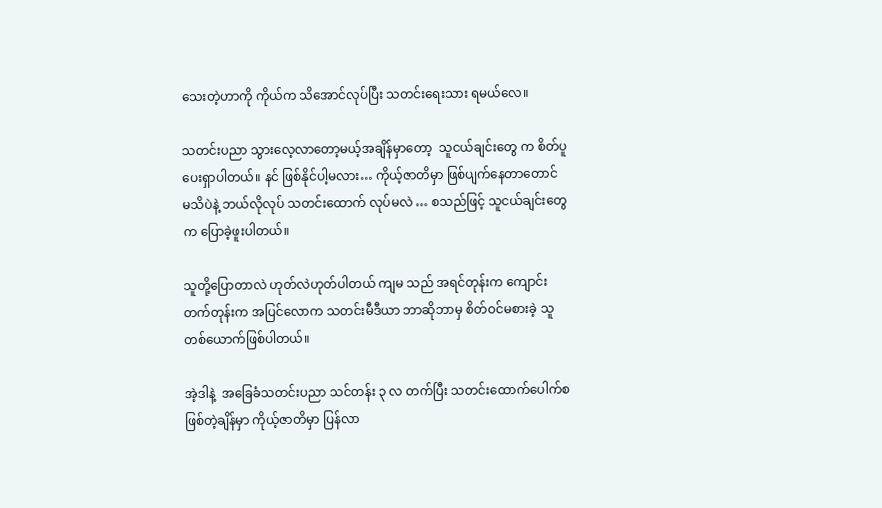သေးတဲ့ဟာကို ကိုယ်က သိအောင်လုပ်ပြီး သတင်းရေးသား ရမယ်လေ။

သတင်းပညာ သွားလေ့လာတော့မယ့်အချိန်မှာတော့  သူငယ်ချင်းတွေ က စိတ်ပူပေးရှာပါတယ်။ နင် ဖြစ်နိုင်ပါ့မလား… ကိုယ့်ဇာတိမှာ ဖြစ်ပျက်နေတာတောင် မသိပဲနဲ့ ဘယ်လိုလုပ် သတင်းထောက် လုပ်မလဲ … စသည်ဖြင့် သူငယ်ချင်းတွေက ပြောခဲ့ဖူးပါတယ်။

သူတို့ပြောတာလဲ ဟုတ်လဲဟုတ်ပါတယ် ကျမ သည် အရင်တုန်းက ကျောင်းတက်တုန်းက အပြင်လောက သတင်းမီဒီယာ ဘာဆိုဘာမှ စိတ်ဝင်မစားခဲ့ သူတစ်ယောက်ဖြစ်ပါတယ်။

အဲ့ဒါနဲ့  အခြေခံသတင်းပညာ သင်တန်း ၃ လ တက်ပြီး သတင်းထောက်ပေါက်စဖြစ်တဲ့ချိန်မှာ ကိုယ့်ဇာတိမှာ ပြန်လာ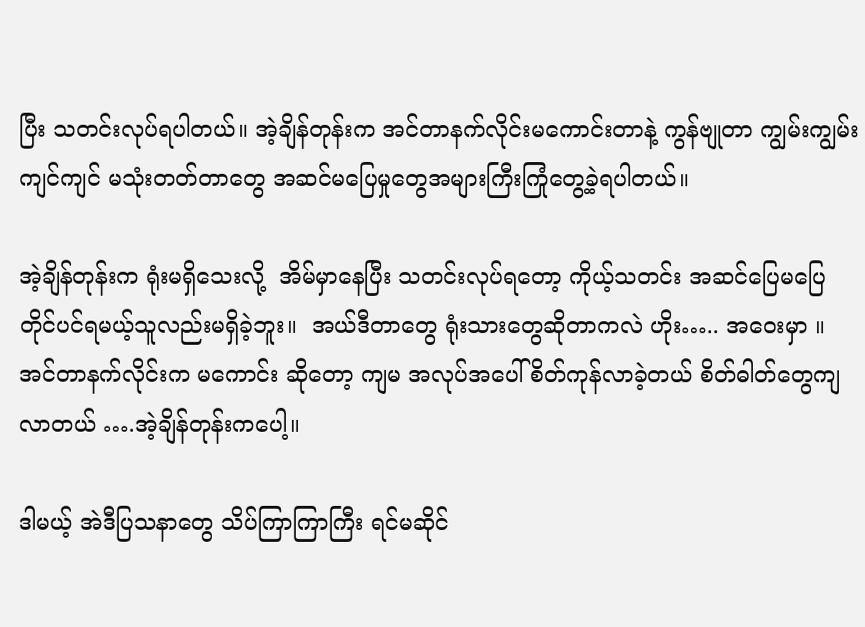ပြီး သတင်းလုပ်ရပါတယ်။ အဲ့ချိန်တုန်းက အင်တာနက်လိုင်းမကောင်းတာနဲ့ ကွန်ဗျုတာ ကျွမ်းကျွမ်းကျင်ကျင် မသုံးတတ်တာတွေ အဆင်မပြေမှုတွေအများကြီးကြုံတွေ့ခဲ့ရပါတယ်။

အဲ့ချိန်တုန်းက ရုံးမရှိသေးလို့  အိမ်မှာနေပြီး သတင်းလုပ်ရတော့ ကိုယ့်သတင်း အဆင်ပြေမပြေ တိုင်ပင်ရမယ့်သူလည်းမရှိခဲ့ဘူး။  အယ်ဒီတာတွေ ရုံးသားတွေဆိုတာကလဲ ဟိုး….. အဝေးမှာ ။ အင်တာနက်လိုင်းက မကောင်း ဆိုတော့ ကျမ အလုပ်အပေါ် စိတ်ကုန်လာခဲ့တယ် စိတ်ဓါတ်တွေကျလာတယ် ….အဲ့ချိန်တုန်းကပေါ့။

ဒါမယ့် အဲဒီပြသနာတွေ သိပ်ကြာကြာကြီး ရင်မဆိုင်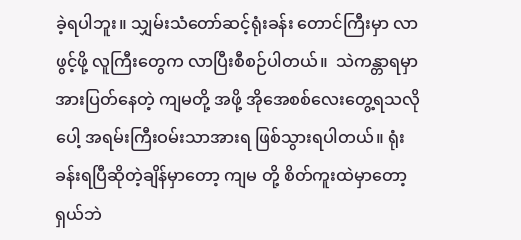ခဲ့ရပါဘူး။ သျှမ်းသံတော်ဆင့်ရုံးခန်း တောင်ကြီးမှာ လာဖွင့်ဖို့ လူကြီးတွေက လာပြီးစီစဉ်ပါတယ်။  သဲကန္တာရမှာ အားပြတ်နေတဲ့ ကျမတို့ အဖို့ အိုအေစစ်လေးတွေ့ရသလိုပေါ့ အရမ်းကြီးဝမ်းသာအားရ ဖြစ်သွားရပါတယ်။ ရုံးခန်းရပြီဆိုတဲ့ချိန်မှာတော့ ကျမ တို့ စိတ်ကူးထဲမှာတော့ ရှယ်ဘဲ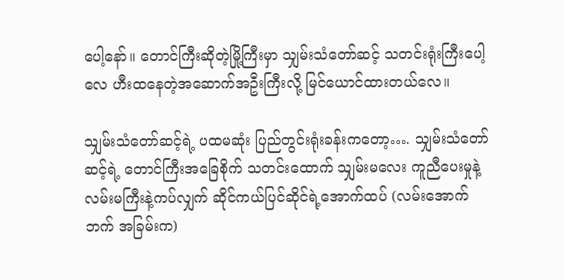ပေါ့နော်။ တောင်ကြီးဆိုတဲ့မြို့ကြီးမှာ သျှမ်းသံတော်ဆင့် သတင်းရုံးကြီးပေါ့လေ ဟီးထနေတဲ့အဆောက်အဦးကြီးလို့ မြင်ယောင်ထားတယ်လေ။

သျှမ်းသံတော်ဆင့်ရဲ့ ပထမဆုံး ပြည်တွင်းရုံးခန်းကတော့…. သျှမ်းသံတော်ဆင့်ရဲ့ တောင်ကြီးအခြေစိုက် သတင်းထောက် သျှမ်းမလေး ကူညီပေးမှုနဲ့ လမ်းမကြီးနဲ့ကပ်လျှက် ဆိုင်ကယ်ပြင်ဆိုင်ရဲ့အောက်ထပ် (လမ်းအောက်ဘက် အခြမ်းက)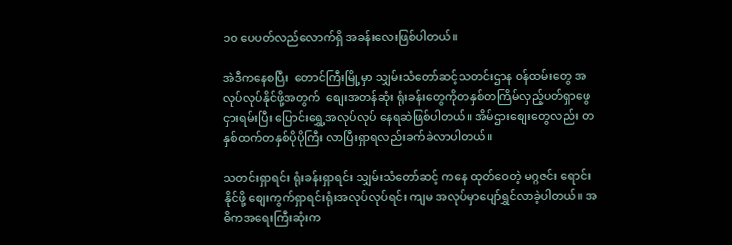၁၀ ပေပတ်လည်လောက်ရှိ အခန်းလေးဖြစ်ပါတယ်။

အဲဒီကနေစပြီး  တောင်ကြီးမြို့မှာ သျှမ်းသံတော်ဆင့်သတင်းဌာန ၀န်ထမ်းတွေ အလုပ်လုပ်နိုင်ဖို့အတွက်  စျေးအတန်ဆုံး ရုံးခန်းတွေကိုတနှစ်တကြိမ်လှည့်ပတ်ရှာဖွေငှားရမ်းပြီး ပြောင်းရွှေ့အလုပ်လုပ် နေရဆဲဖြစ်ပါတယ်။ အိမ်ဌားစျေးတွေလည်း တနှစ်ထက်တနှစ်ပိုပိုကြီး လာပြီးရှာရလည်းခက်ခဲလာပါတယ်။

သတင်းရှာရင်း ရုံးခန်းရှာရင်း သျှမ်းသံတော်ဆင့် ကနေ ထုတ်ဝေတဲ့ မဂ္ဂဇင်း ရောင်းနိုင်ဖို့ စျေးကွက်ရှာရင်းရုံးအလုပ်လုပ်ရင်း ကျမ အလုပ်မှာပျော်ရွှင်လာခဲ့ပါတယ်။ အဓိကအရေးကြီးဆုံးက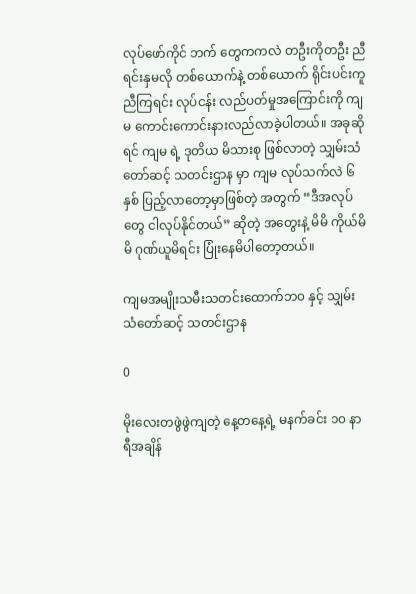လုပ်ဖော်ကိုင် ဘက် တွေကကလဲ တဦးကိုတဦး ညီရင်းနှမလို တစ်ယောက်နဲ့ တစ်ယောက် ရိုင်းပင်းကူညီကြရင်း လုပ်ငန်း လည်ပတ်မှုအကြောင်းကို ကျမ ကောင်းကောင်းနားလည်လာခဲ့ပါတယ်။ အခုဆိုရင် ကျမ ရဲ့ ဒုတိယ မိသားစု ဖြစ်လာတဲ့ သျှမ်းသံတော်ဆင့် သတင်းဌာန မှာ ကျမ လုပ်သက်လဲ ၆ နှစ် ပြည့်လာတော့မှာဖြစ်တဲ့ အတွက် “ဒီအလုပ်တွေ ငါလုပ်နိုင်တယ်” ဆိုတဲ့ အတွေးနဲ့ မိမိ ကိုယ်မိမိ ဂုဏ်ယူမိရင်း ပြုံးနေမိပါတော့တယ်။

ကျမအမျိုးသမီးသတင်းထောက်ဘ၀ နှင့် သျှမ်းသံတော်ဆင့် သတင်းဌာန

0

မိုးလေးတဖွဲဖွဲကျတဲ့ နေ့တနေ့ရဲ့ မနက်ခင်း ၁၀ နာရီအချိန်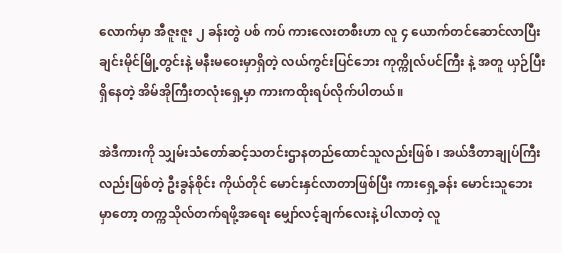လောက်မှာ အီဇူးဇူး ၂ ခန်းတွဲ ပစ် ကပ် ကားလေးတစီးဟာ လူ ၄ ယောက်တင်ဆောင်လာပြီး ချင်းမိုင်မြို့တွင်းနဲ့ မနီးမဝေးမှာရှိတဲ့ လယ်ကွင်းပြင်ဘေး ကုက္ကိုလ်ပင်ကြီး နဲ့ အတူ ယှဉ်ပြီး ရှိနေတဲ့ အိမ်အိုကြီးတလုံးရှေ့မှာ ကားကထိုးရပ်လိုက်ပါတယ်။

အဲဒီကားကို သျှမ်းသံတော်ဆင့်သတင်းဌာနတည်ထောင်သူလည်းဖြစ် ၊ အယ်ဒီတာချုပ်ကြီး လည်းဖြစ်တဲ့ ဦးခွန်စိုင်း ကိုယ်တိုင် မောင်းနှင်လာတာဖြစ်ပြီး ကားရှေ့ခန်း မောင်းသူဘေး မှာတော့ တက္ကသိုလ်တက်ရဖို့အရေး မျှော်လင့်ချက်လေးနဲ့ ပါလာတဲ့ လူ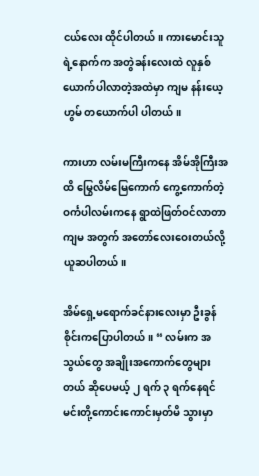ငယ်လေး ထိုင်ပါတယ်။ ကားမောင်းသူရဲ့နောက်က အတွဲခန်းလေးထဲ လူနှစ်ယောက်ပါလာတဲ့အထဲမှာ ကျမ နန်းယေ့ ဟွမ် တယောက်ပါ ပါတယ်။

ကားဟာ လမ်းမကြီးကနေ အိမ်အိုကြီးအထိ မြွေလိမ်မြေကောက် ကွေ့ကောက်တဲ့ ဝင်္ကပါလမ်းကနေ ရွာထဲဖြတ်ဝင်လာတာ ကျမ အတွက် အတော်လေးဝေးတယ်လို့ ယူဆပါတယ်။

အိမ်ရှေ့မရောက်ခင်နားလေးမှာ ဦးခွန်စိုင်းကပြောပါတယ်။ “ လမ်းက အသွယ်တွေ အချိုးအကောက်တွေများတယ် ဆိုပေမယ့် ၂ ရက် ၃ ရက်နေရင် မင်းတို့ကောင်းကောင်းမှတ်မိ သွားမှာ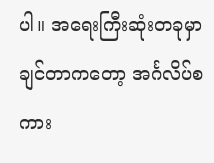ပါ။ အရေးကြီးဆုံးတခုမှာချင်တာကတော့ အင်္ဂလိပ်စကား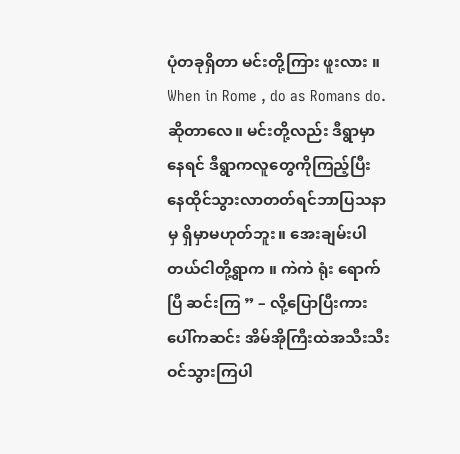ပုံတခုရှိတာ မင်းတို့ကြား ဖူးလား ။ When in Rome , do as Romans do.  ဆိုတာလေ။ မင်းတို့လည်း ဒီရွာမှာနေရင် ဒီရွာကလူတွေကိုကြည့်ပြီး နေထိုင်သွားလာတတ်ရင်ဘာပြသနာမှ ရှိမှာမဟုတ်ဘူး။ အေးချမ်းပါတယ်ငါတို့ရွာက ။ ကဲကဲ ရုံး ရောက်ပြီ ဆင်းကြ ” – လို့ပြောပြီးကားပေါ်ကဆင်း အိမ်အိုကြီးထဲအသီးသီးဝင်သွားကြပါ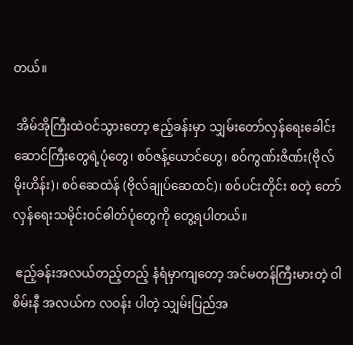တယ်။

 အိမ်အိုကြီးထဲဝင်သွားတော့ ဧည့်ခန်းမှာ သျှမ်းတော်လှန်ရေးခေါင်းဆောင်ကြီးတွေရဲ့ပုံတွေ၊ စဝ်ဇန့်ယောင်ဟွေ၊ စဝ်ကွဏ်းဇိဏ်း(ဗိုလ်မိုးဟိန်း)၊ စဝ်ဆေထဲန် (ဗိုလ်ချုပ်ဆေထင်)၊ စဝ်ပင်းတိုင်း စတဲ့ တော်လှန်ရေးသမိုင်းဝင်ဓါတ်ပုံတွေကို တွေ့ရပါတယ်။

 ဧည့်ခန်းအလယ်တည့်တည့် နံရံမှာကျတော့ အင်မတန်ကြီးမားတဲ့ ဝါစိမ်းနီ အလယ်က လဝန်း ပါတဲ့ သျှမ်းပြည်အ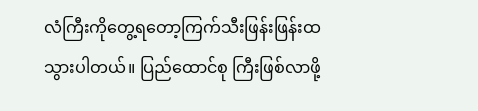လံကြီးကိုတွေ့ရတော့ကြက်သီးဖြန်းဖြန်းထ သွားပါတယ်။ ပြည်ထောင်စု ကြီးဖြစ်လာဖို့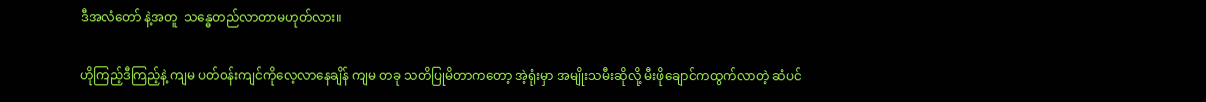ဒီအလံတော် နဲ့အတူ  သန္ဓေတည်လာတာမဟုတ်လား။

ဟိုကြည့်ဒီကြည့်နဲ့ ကျမ ပတ်၀န်းကျင်ကိုလေ့လာနေချိန် ကျမ တခု သတိပြုမိတာကတော့ အဲ့ရုံးမှာ အမျိုးသမီးဆိုလို့ မီးဖိုချောင်ကထွက်လာတဲ့ ဆံပင်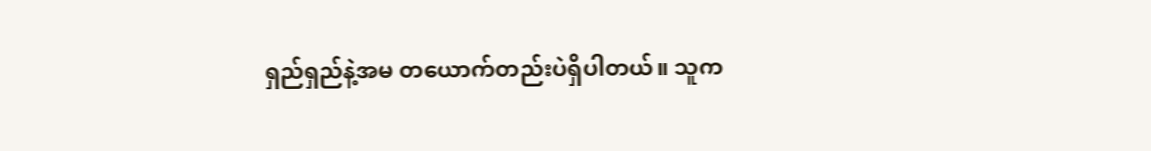ရှည်ရှည်နဲ့အမ တယောက်တည်းပဲရှိပါတယ်။ သူက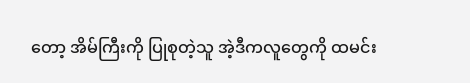တော့ အိမ်ကြီးကို ပြုစုတဲ့သူ အဲ့ဒီကလူတွေကို ထမင်း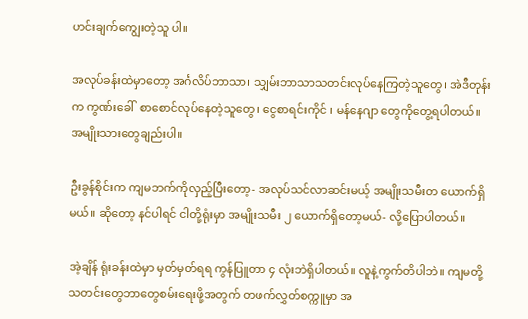ဟင်းချက်ကျွေးတဲ့သူ ပါ။

အလုပ်ခန်းထဲမှာတော့ အင်္ဂလိပ်ဘာသာ၊ သျှမ်းဘာသာသတင်းလုပ်နေကြတဲ့သူတွေ၊ အဲဒီတုန်းက ကွဏ်းခေါ်  စာစောင်လုပ်နေတဲ့သူတွေ၊ ငွေစာရင်းကိုင် ၊ မန်နေဂျာ တွေကိုတွေ့ရပါတယ်။ အမျိုးသားတွေချည်းပါ။

ဦးခွန်စိုင်းက ကျမဘက်ကိုလှည့်ပြီးတော့- အလုပ်သင်လာဆင်းမယ့် အမျိုးသမီးတ ယောက်ရှိမယ်။ ဆိုတော့ နင်ပါရင် ငါတို့ရုံးမှာ အမျိုးသမီး ၂ ယောက်ရှိတော့မယ်- လို့ပြောပါတယ်။

အဲ့ချိန် ရုံးခန်းထဲမှာ မှတ်မှတ်ရရ ကွန်ပြူတာ ၄ လုံးဘဲရှိပါတယ်။ လူနဲ့ကွက်တိပါဘဲ။ ကျမတို့ သတင်းတွေဘာတွေစမ်းရေးဖို့အတွက် တဖက်လွှတ်စက္ကူမှာ အ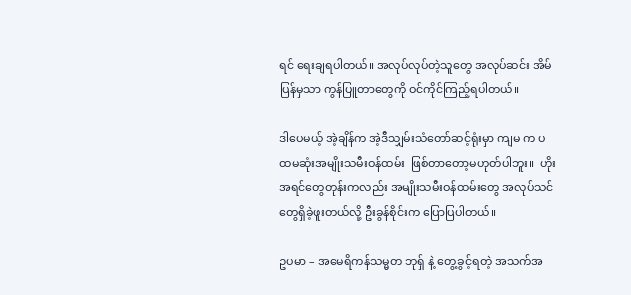ရင် ရေးချရပါတယ်။ အလုပ်လုပ်တဲ့သူတွေ အလုပ်ဆင်း အိမ်ပြန်မှသာ ကွန်ပြူတာတွေကို ဝင်ကိုင်ကြည့်ရပါတယ်။

ဒါပေမယ့် အဲ့ချိန်က အဲ့ဒီသျှမ်းသံတော်ဆင့်ရုံးမှာ ကျမ က ပထမဆုံးအမျိုးသမီးဝန်ထမ်း  ဖြစ်တာတော့မဟုတ်ပါဘူး။  ဟိုးအရင်တွေတုန်းကလည်း အမျိုးသမီးဝန်ထမ်းတွေ အလုပ်သင်တွေရှိခဲ့ဖူးတယ်လို့ ဦးခွန်စိုင်းက ပြောပြပါတယ်။

ဥပမာ – အမေရိကန်သမ္မတ ဘုရှ် နဲ့ တွေ့ခွင့်ရတဲ့ အသက်အ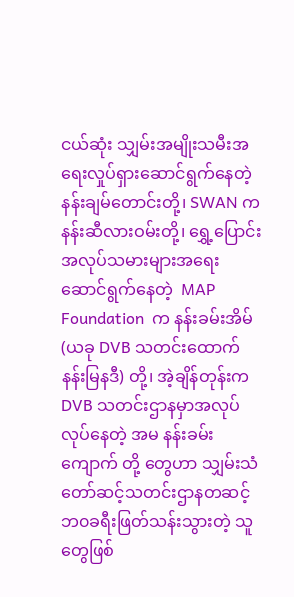ငယ်ဆုံး သျှမ်းအမျိုးသမီးအရေးလှုပ်ရှားဆောင်ရွက်နေတဲ့  နန်းချမ်တောင်းတို့၊ SWAN က နန်းဆီလားဝမ်းတို့၊ ရွှေ့ပြောင်းအလုပ်သမားများအရေးဆောင်ရွက်နေတဲ့  MAP Foundation  က နန်းခမ်းအိမ် (ယခု DVB သတင်းထောက် နန်းမြနဒီ) တို့၊ အဲ့ချိန်တုန်းက DVB သတင်းဌာနမှာအလုပ်လုပ်နေတဲ့ အမ နန်းခမ်းကျောက် တို့ တွေဟာ သျှမ်းသံတော်ဆင့်သတင်းဌာနတဆင့် ဘ၀ခရီးဖြတ်သန်းသွားတဲ့ သူတွေဖြစ်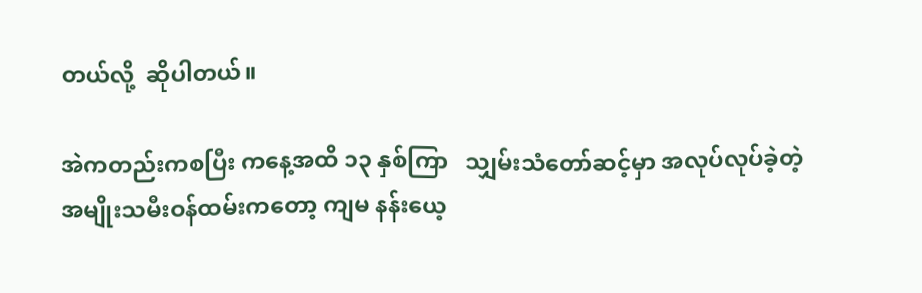တယ်လို့  ဆိုပါတယ်။

အဲကတည်းကစပြီး ကနေ့အထိ ၁၃ နှစ်ကြာ   သျှမ်းသံတော်ဆင့်မှာ အလုပ်လုပ်ခဲ့တဲ့ အမျိုးသမီးဝန်ထမ်းကတော့ ကျမ နန်းယေ့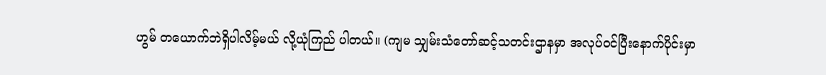ဟွမ် တယောက်ဘဲရှိပါလိမ့်မယ် လို့ယုံကြည် ပါတယ်။ (ကျမ သျှမ်းသံတော်ဆင့်သတင်းဌာနမှာ အလုပ်ဝင်ပြီးနောက်ပိုင်းမှာ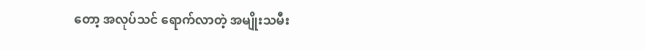တော့ အလုပ်သင် ရောက်လာတဲ့ အမျိုးသမီး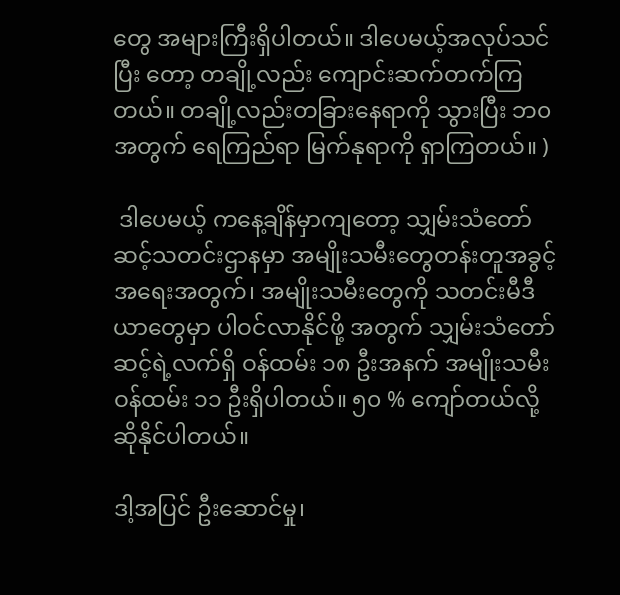တွေ အများကြီးရှိပါတယ်။ ဒါပေမယ့်အလုပ်သင်ပြီး တော့ တချို့လည်း ကျောင်းဆက်တက်ကြတယ်။ တချို့လည်းတခြားနေရာကို သွားပြီး ဘ၀ အတွက် ရေကြည်ရာ မြက်နုရာကို ရှာကြတယ်။ )

 ဒါပေမယ့် ကနေ့ချိန်မှာကျတော့ သျှမ်းသံတော်ဆင့်သတင်းဌာနမှာ အမျိုးသမီးတွေတန်းတူအခွင့်အရေးအတွက်၊ အမျိုးသမီးတွေကို သတင်းမီဒီယာတွေမှာ ပါဝင်လာနိုင်ဖို့ အတွက် သျှမ်းသံတော်ဆင့်ရဲ့လက်ရှိ ဝန်ထမ်း ၁၈ ဦးအနက် အမျိုးသမီးဝန်ထမ်း ၁၁ ဦးရှိပါတယ်။ ၅၀ % ကျော်တယ်လို့ဆိုနိုင်ပါတယ်။

ဒါ့အပြင် ဦးဆောင်မှု၊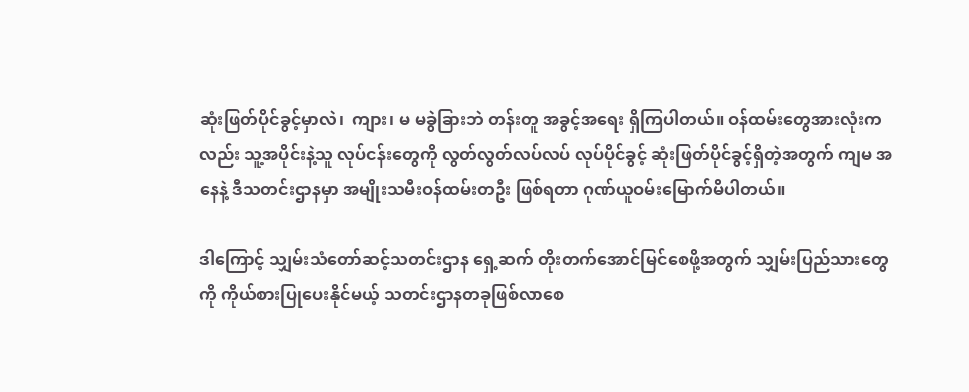ဆုံးဖြတ်ပိုင်ခွင့်မှာလဲ၊  ကျား၊ မ မခွဲခြားဘဲ တန်းတူ အခွင့်အရေး ရှိကြပါတယ်။ ဝန်ထမ်းတွေအားလုံးကလည်း သူ့အပိုင်းနဲ့သူ လုပ်ငန်းတွေကို လွတ်လွတ်လပ်လပ် လုပ်ပိုင်ခွင့် ဆုံးဖြတ်ပိုင်ခွင့်ရှိတဲ့အတွက် ကျမ အနေနဲ့ ဒီသတင်းဌာနမှာ အမျိုးသမီးဝန်ထမ်းတဦး ဖြစ်ရတာ ဂုဏ်ယူဝမ်းမြောက်မိပါတယ်။

ဒါကြောင့် သျှမ်းသံတော်ဆင့်သတင်းဌာန ရှေ့ဆက် တိုးတက်အောင်မြင်စေဖို့အတွက် သျှမ်းပြည်သားတွေကို ကိုယ်စားပြုပေးနိုင်မယ့် သတင်းဌာနတခုဖြစ်လာစေ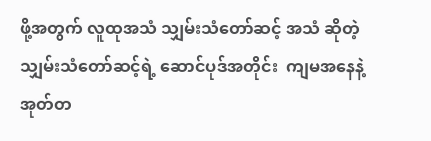ဖို့အတွက် လူထုအသံ သျှမ်းသံတော်ဆင့် အသံ ဆိုတဲ့ သျှမ်းသံတော်ဆင့်ရဲ့ ဆောင်ပုဒ်အတိုင်း  ကျမအနေနဲ့ အုတ်တ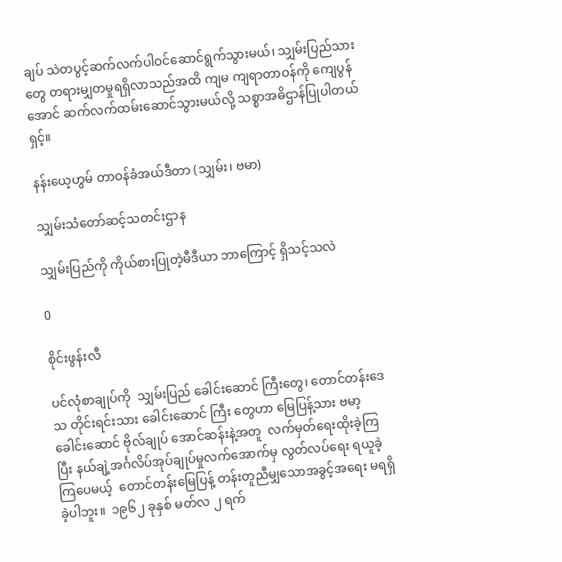ချပ် သဲတပွင့်ဆက်လက်ပါဝင်ဆောင်ရွက်သွားမယ်၊ သျှမ်းပြည်သားတွေ တရားမျှတမှုရရှိလာသည်အထိ ကျမ ကျရာတာဝန်ကို ကျေပွန်အောင် ဆက်လက်ထမ်းဆောင်သွားမယ်လို့ သစ္စာအဓိဌာန်ပြုပါတယ်ရှင့်။

နန်းယေ့ဟွမ် တာဝန်ခံအယ်ဒီတာ (သျှမ်း၊ ဗမာ)

သျှမ်းသံတော်ဆင့်သတင်းဌာန

သျှမ်းပြည်ကို ကိုယ်စားပြုတဲ့မီဒီယာ ဘာကြောင့် ရှိသင့်သလဲ

0

စိုင်းဖွန်းလီ

ပင်လုံစာချုပ်ကို  သျှမ်းပြည် ခေါင်းဆောင် ကြီးတွေ၊ တောင်တန်းဒေသ တိုင်းရင်းသား ခေါင်းဆောင် ကြီး တွေဟာ မြေပြန့်သား ဗမာ့ခေါင်းဆောင် ဗိုလ်ချုပ် အောင်ဆန်းနဲ့အတူ  လက်မှတ်ရေးထိုးခဲ့ကြပြီး နယ်ချဲ့အင်္ဂလိပ်အုပ်ချုပ်မှုလက်အောက်မှ လွတ်လပ်ရေး ရယူခဲ့ကြပေမယ့်  တောင်တန်းမြေပြန့် တန်းတူညီမျှသောအခွင့်အရေး မရရှိခဲ့ပါဘူး။  ၁၉၆၂ ခုနှစ် မတ်လ ၂ ရက်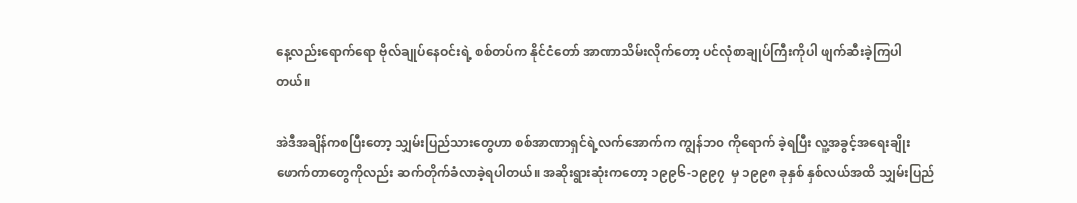နေ့လည်းရောက်ရော ဗိုလ်ချုပ်နေဝင်းရဲ့ စစ်တပ်က နိုင်ငံတော် အာဏာသိမ်းလိုက်တော့ ပင်လုံစာချုပ်ကြီးကိုပါ ဖျက်ဆီးခဲ့ကြပါ တယ်။

အဲဒီအချိန်ကစပြီးတော့ သျှမ်းပြည်သားတွေဟာ စစ်အာဏာရှင်ရဲ့လက်အောက်က ကျွန်ဘ၀ ကိုရောက် ခဲ့ရပြီး လူ့အခွင့်အရေးချိုးဖောက်တာတွေကိုလည်း ဆက်တိုက်ခံလာခဲ့ရပါတယ်။ အဆိုးရွားဆုံးကတော့ ၁၉၉၆-၁၉၉၇  မှ ၁၉၉၈ ခုနှစ် နှစ်လယ်အထိ သျှမ်းပြည်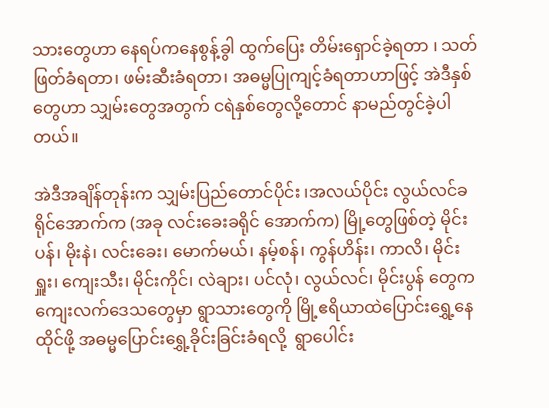သားတွေဟာ နေရပ်ကနေစွန့်ခွါ ထွက်ပြေး တိမ်းရှောင်ခဲ့ရတာ ၊ သတ်ဖြတ်ခံရတာ၊ ဖမ်းဆီးခံရတာ၊ အဓမ္မပြုကျင့်ခံရတာဟာဖြင့် အဲဒီနှစ်တွေဟာ သျှမ်းတွေအတွက် ငရဲနှစ်တွေလို့တောင် နာမည်တွင်ခဲ့ပါတယ်။

အဲဒီအချိန်တုန်းက သျှမ်းပြည်တောင်ပိုင်း ၊အလယ်ပိုင်း လွယ်လင်ခရိုင်အောက်က (အခု လင်းခေးခရိုင် အောက်က) မြို့တွေဖြစ်တဲ့ မိုင်းပန်၊ မိုးနဲ၊ လင်းခေး၊ မောက်မယ်၊ နမ့်စန်၊ ကွန်ဟိန်း၊ ကာလိ၊ မိုင်းရှူး၊ ကျေးသီး၊ မိုင်းကိုင်၊ လဲချား၊ ပင်လုံ၊ လွယ်လင်၊ မိုင်းပွန် တွေက ကျေးလက်ဒေသတွေမှာ ရွာသားတွေကို မြို့ဧရိယာထဲပြောင်းရွှေ့နေထိုင်ဖို့ အဓမ္မပြောင်းရွှေ့ခိုင်းခြင်းခံရလို့  ရွာပေါင်း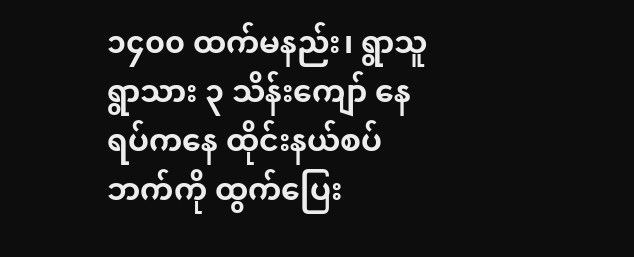၁၄၀၀ ထက်မနည်း၊ ရွာသူရွာသား ၃ သိန်းကျော် နေရပ်ကနေ ထိုင်းနယ်စပ်ဘက်ကို ထွက်ပြေး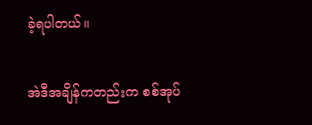ခဲ့ရပါတယ်။

အဲဒီအချိန်ကတည်းက စစ်အုပ်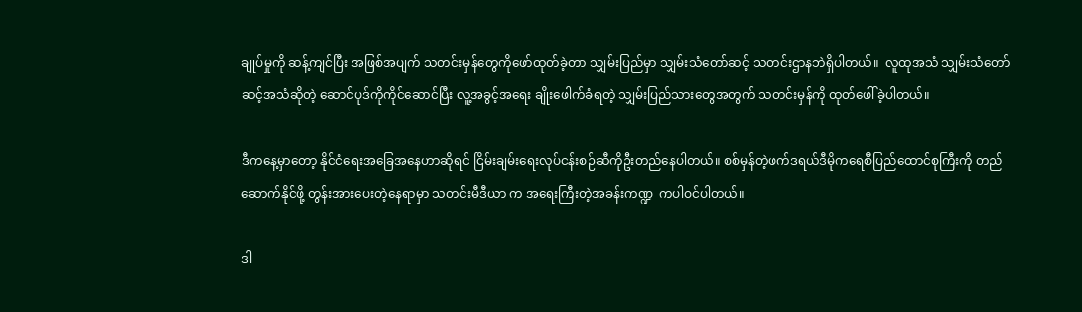ချုပ်မှုကို ဆန့်ကျင်ပြီး အဖြစ်အပျက် သတင်းမှန်တွေကိုဖော်ထုတ်ခဲ့တာ သျှမ်းပြည်မှာ သျှမ်းသံတော်ဆင့် သတင်းဌာနဘဲရှိပါတယ်။  လူထုအသံ သျှမ်းသံတော်ဆင့်အသံဆိုတဲ့ ဆောင်ပုဒ်ကိုကိုင်ဆောင်ပြီး လူ့အခွင့်အရေး ချိုးဖေါက်ခံရတဲ့ သျှမ်းပြည်သားတွေအတွက် သတင်းမှန်ကို ထုတ်ဖေါ်ခဲ့ပါတယ်။

ဒီကနေ့မှာတော့ နိုင်ငံရေးအခြေအနေဟာဆိုရင် ငြိမ်းချမ်းရေးလုပ်ငန်းစဉ်ဆီကိုဦးတည်နေပါတယ်။ စစ်မှန်တဲ့ဖက်ဒရယ်ဒီမိုကရေစီပြည်ထောင်စုကြီးကို တည်ဆောက်နိုင်ဖို့ တွန်းအားပေးတဲ့နေရာမှာ သတင်းမီဒီယာ က အရေးကြီးတဲ့အခန်းကဏ္ဍ  ကပါဝင်ပါတယ်။

ဒါ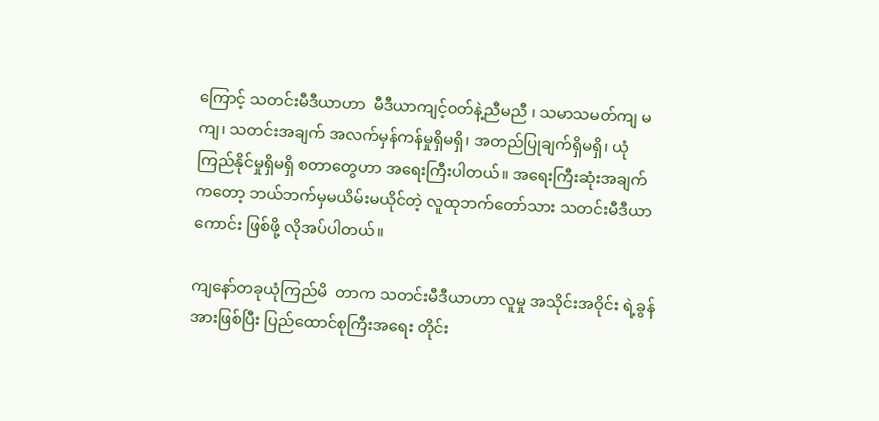ကြောင့် သတင်းမီဒီယာဟာ  မီဒီယာကျင့်၀တ်နဲ့ညီမညီ ၊ သမာသမတ်ကျ မကျ၊ သတင်းအချက် အလက်မှန်ကန်မှုရှိမရှိ၊ အတည်ပြုချက်ရှိမရှိ၊ ယုံကြည်နိုင်မှုရှိမရှိ စတာတွေဟာ အရေးကြီးပါတယ်။ အရေးကြီးဆုံးအချက်ကတော့ ဘယ်ဘက်မှမယိမ်းမယိုင်တဲ့ လူထုဘက်တော်သား သတင်းမီဒီယာ ကောင်း ဖြစ်ဖို့ လိုအပ်ပါတယ်။

ကျနော်တခုယုံကြည်မိ  တာက သတင်းမီဒီယာဟာ လူမှု အသိုင်းအဝိုင်း ရဲ့ခွန်အားဖြစ်ပြီး ပြည်ထောင်စုကြီးအရေး တိုင်း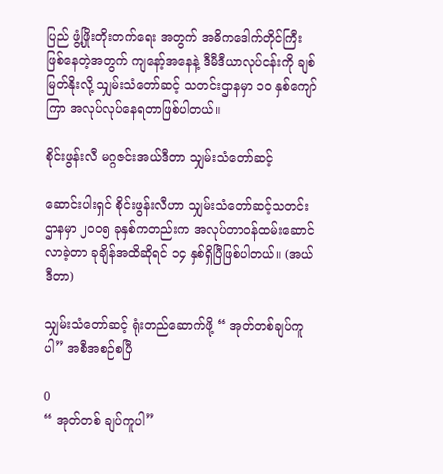ပြည် ဖွံ့ဖြိုးတိုးတက်ရေး အတွက် အဓိကဒေါက်တိုင်ကြီး ဖြစ်နေတဲ့အတွက် ကျနော့်အနေနဲ့ ဒီမီဒီယာလုပ်ငန်းကို ချစ်မြတ်နိုးလို့ သျှမ်းသံတော်ဆင့် သတင်းဌာနမှာ ၁၀ နှစ်ကျော်ကြာ အလုပ်လုပ်နေရတာဖြစ်ပါတယ်။

စိုင်းဖွန်းလီ မဂ္ဂဇင်းအယ်ဒီတာ သျှမ်းသံတော်ဆင့်

ဆောင်းပါးရှင် စိုင်းဖွန်းလီဟာ သျှမ်းသံတော်ဆင့်သတင်းဌာနမှာ ၂၀၀၅ ခုနှစ်ကတည်းက အလုပ်တာဝန်ထမ်းဆောင်လာခဲ့တာ ခုချိန်အထိဆိုရင် ၁၄ နှစ်ရှိပြီဖြစ်ပါတယ်။ (အယ်ဒီတာ)

သျှမ်းသံတော်ဆင့် ရုံးတည်ဆောက်ဖို့ “ အုတ်တစ်ချပ်ကူပါ” အစီအစဉ်စပြီ

0
“ အုတ်တစ် ချပ်ကူပါ”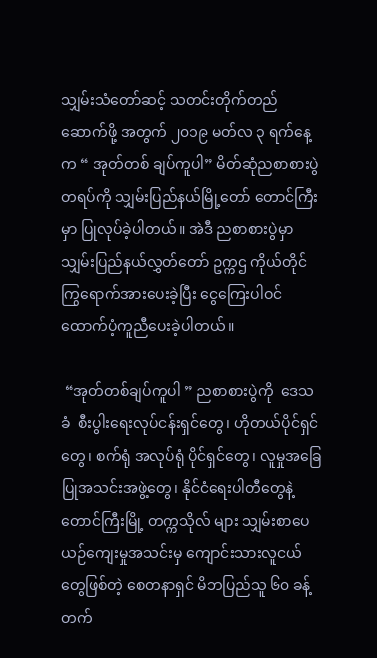သျှမ်းသံတော်ဆင့် သတင်းတိုက်တည်ဆောက်ဖို့ အတွက် ၂၀၁၉ မတ်လ ၃ ရက်နေ့က “ အုတ်တစ် ချပ်ကူပါ” မိတ်ဆုံညစာစားပွဲတရပ်ကို သျှမ်းပြည်နယ်မြို့တော် တောင်ကြီးမှာ ပြုလုပ်ခဲ့ပါတယ်။ အဲဒီ ညစာစားပွဲမှာ သျှမ်းပြည်နယ်လွှတ်တော် ဥက္ကဌ ကိုယ်တိုင်ကြွရောက်အားပေးခဲ့ပြီး ငွေကြေးပါဝင် ထောက်ပံ့ကူညီပေးခဲ့ပါတယ်။

 “အုတ်တစ်ချပ်ကူပါ ” ညစာစားပွဲကို  ဒေသခံ  စီးပွါးရေးလုပ်ငန်းရှင်တွေ၊ ဟိုတယ်ပိုင်ရှင်တွေ၊ စက်ရုံ အလုပ်ရုံ ပိုင်ရှင်တွေ၊ လူမှုအခြေပြုအသင်းအဖွဲ့တွေ၊ နိုင်ငံရေးပါတီတွေနဲ့ တောင်ကြီးမြို့ တက္ကသိုလ် များ သျှမ်းစာပေယဉ်ကျေးမှုအသင်းမှ ကျောင်းသားလူငယ်တွေဖြစ်တဲ့ စေတနာရှင် မိဘပြည်သူ ၆၀ ခန့်တက်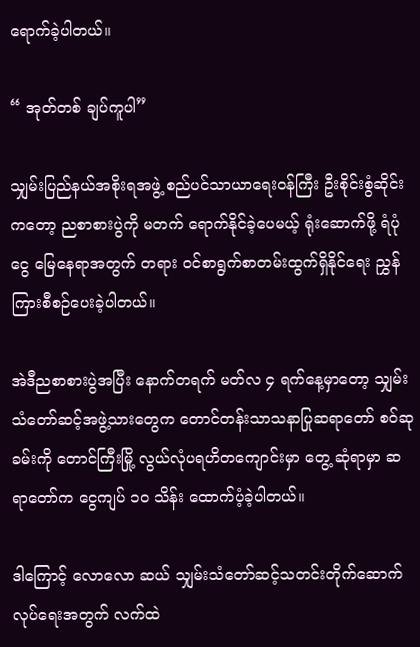ရောက်ခဲ့ပါတယ်။

“ အုတ်တစ် ချပ်ကူပါ”

သျှမ်းပြည်နယ်အစိုးရအဖွဲ့ စည်ပင်သာယာရေးဝန်ကြီး ဦးစိုင်းစွံဆိုင်း ကတော့ ညစာစားပွဲကို မတက် ရောက်နိုင်ခဲ့ပေမယ့် ရုံးဆောက်ဖို့ ရံပုံငွေ မြေနေရာအတွက် တရား ၀င်စာရွက်စာတမ်းထွက်ရှိနိုင်ရေး ညွှန်ကြားစီစဉ်ပေးခဲ့ပါတယ်။

အဲဒီညစာစားပွဲအပြီး နောက်တရက် မတ်လ ၄ ရက်နေ့မှာတော့ သျှမ်းသံတော်ဆင့်အဖွဲ့သားတွေက တောင်တန်းသာသနာပြုဆရာတော် စဝ်ဆုခမ်းကို တောင်ကြီးမြို့ လွယ်လုံပရဟိတကျောင်းမှာ တွေ့ ဆုံရာမှာ ဆရာတော်က ငွေကျပ် ၁၀ သိန်း ထောက်ပံ့ခဲ့ပါတယ်။

ဒါကြောင့် လောလော ဆယ် သျှမ်းသံတော်ဆင့်သတင်းတိုက်ဆောက်လုပ်ရေးအတွက် လက်ထဲ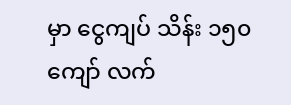မှာ ငွေကျပ် သိန်း ၁၅၀ ကျော် လက်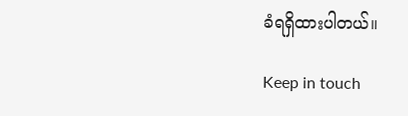ခံရရှိထားပါတယ်။

Keep in touch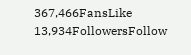367,466FansLike
13,934FollowersFollow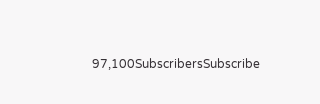97,100SubscribersSubscribe